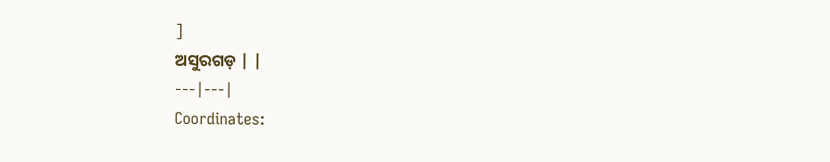]
ଅସୁରଗଡ଼ | |
---|---|
Coordinates: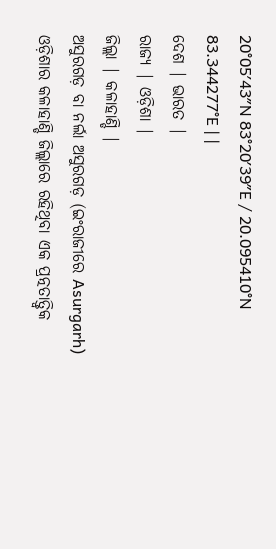20°05′43″N 83°20′39″E / 20.095410°N 83.344277°E | |
ଦେଶ | ଭାରତ |
ରାଜ୍ୟ | ଓଡ଼ିଶା |
ଜିଲ୍ଲା | କଳାହାଣ୍ଡି |
ଅସୁରଗଡ଼ ବା ନର୍ଲା ଅସୁରଗଡ଼ (ଇଂରାଜୀରେ Asurgarh) ଓଡ଼ିଶାର କଳାହାଣ୍ଡି ଜିଲ୍ଲାରେ ରହିଥିବା ଏକ ପ୍ରତ୍ନତାତ୍ତ୍ୱିକ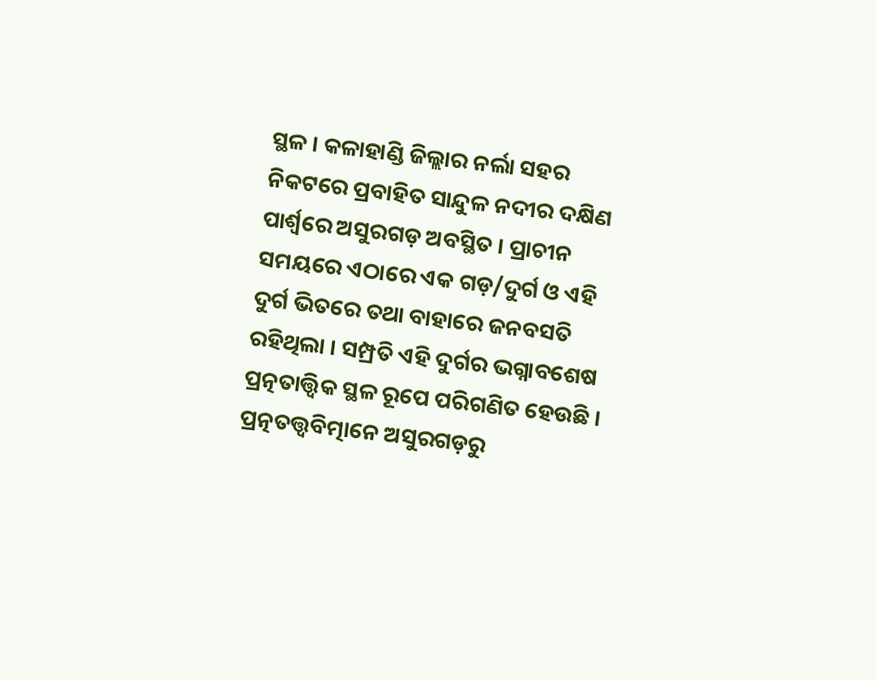ସ୍ଥଳ । କଳାହାଣ୍ଡି ଜିଲ୍ଲାର ନର୍ଲା ସହର ନିକଟରେ ପ୍ରବାହିତ ସାନ୍ଦୁଳ ନଦୀର ଦକ୍ଷିଣ ପାର୍ଶ୍ୱରେ ଅସୁରଗଡ଼ ଅବସ୍ଥିତ । ପ୍ରାଚୀନ ସମୟରେ ଏଠାରେ ଏକ ଗଡ଼/ଦୁର୍ଗ ଓ ଏହି ଦୁର୍ଗ ଭିତରେ ତଥା ବାହାରେ ଜନବସତି ରହିଥିଲା । ସମ୍ପ୍ରତି ଏହି ଦୁର୍ଗର ଭଗ୍ନାବଶେଷ ପ୍ରତ୍ନତାତ୍ତ୍ୱିକ ସ୍ଥଳ ରୂପେ ପରିଗଣିତ ହେଉଛି । ପ୍ରତ୍ନତତ୍ତ୍ୱବିତ୍ମାନେ ଅସୁରଗଡ଼ରୁ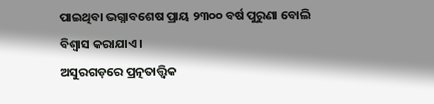ପାଇଥିବା ଭଗ୍ନାବଶେଷ ପ୍ରାୟ ୨୩୦୦ ବର୍ଷ ପୁରୁଣା ବୋଲି ବିଶ୍ୱାସ କରାଯାଏ ।
ଅସୁରଗଡ଼ରେ ପ୍ରତ୍ନତାତ୍ତ୍ୱିକ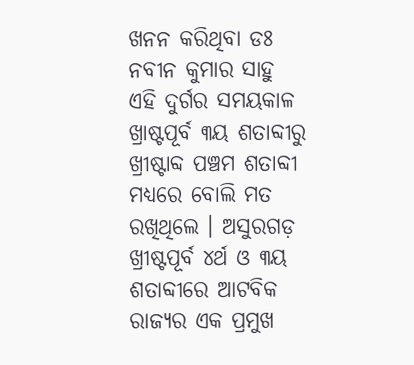ଖନନ କରିଥିବା ଡଃ ନବୀନ କୁମାର ସାହୁ ଏହି ଦୁର୍ଗର ସମୟକାଳ ଖ୍ରାଷ୍ଟପୂର୍ବ ୩ୟ ଶତାବ୍ଦୀରୁ ଖ୍ରୀଷ୍ଟାବ୍ଦ ପଞ୍ଚମ ଶତାବ୍ଦୀ ମଧ୍ୟରେ ବୋଲି ମତ ରଖିଥିଲେ । ଅସୁରଗଡ଼ ଖ୍ରୀଷ୍ଟପୂର୍ବ ୪ର୍ଥ ଓ ୩ୟ ଶତାବ୍ଦୀରେ ଆଟବିକ ରାଜ୍ୟର ଏକ ପ୍ରମୁଖ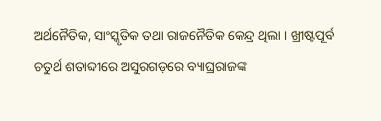ଅର୍ଥନୈତିକ, ସାଂସ୍କୃତିକ ତଥା ରାଜନୈତିକ କେନ୍ଦ୍ର ଥିଲା । ଖ୍ରୀଷ୍ଟପୂର୍ବ ଚତୁର୍ଥ ଶତାବ୍ଦୀରେ ଅସୁରଗଡ଼ରେ ବ୍ୟାଘ୍ରରାଜଙ୍କ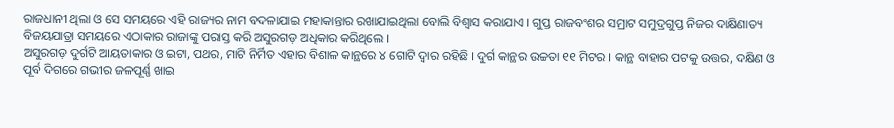ରାଜଧାନୀ ଥିଲା ଓ ସେ ସମୟରେ ଏହି ରାଜ୍ୟର ନାମ ବଦଳାଯାଇ ମହାକାନ୍ତାର ରଖାଯାଇଥିଲା ବୋଲି ବିଶ୍ୱାସ କରାଯାଏ । ଗୁପ୍ତ ରାଜବଂଶର ସମ୍ରାଟ ସମୁଦ୍ରଗୁପ୍ତ ନିଜର ଦାକ୍ଷିଣାତ୍ୟ ବିଜୟଯାତ୍ରା ସମୟରେ ଏଠାକାର ରାଜାଙ୍କୁ ପରାସ୍ତ କରି ଅସୁରଗଡ଼ ଅଧିକାର କରିଥିଲେ ।
ଅସୁରଗଡ଼ ଦୁର୍ଗଟି ଆୟତାକାର ଓ ଇଟା, ପଥର, ମାଟି ନିର୍ମିତ ଏହାର ବିଶାଳ କାନ୍ଥରେ ୪ ଗୋଟି ଦ୍ୱାର ରହିଛି । ଦୁର୍ଗ କାନ୍ଥର ଉଚ୍ଚତା ୧୧ ମିଟର । କାନ୍ଥ ବାହାର ପଟକୁ ଉତ୍ତର, ଦକ୍ଷିଣ ଓ ପୂର୍ବ ଦିଗରେ ଗଭୀର ଜଳପୂର୍ଣ୍ଣ ଖାଇ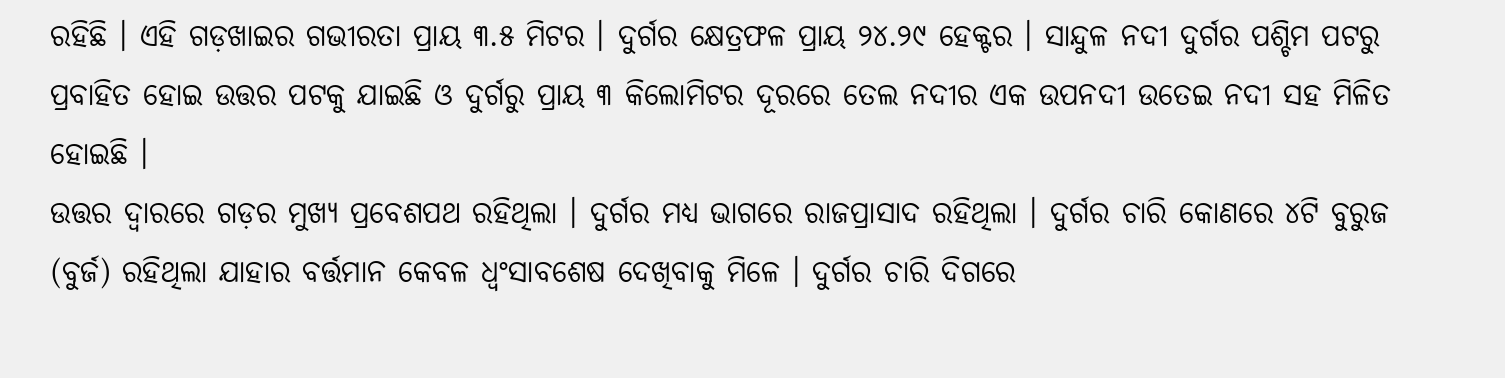ରହିଛି । ଏହି ଗଡ଼ଖାଇର ଗଭୀରତା ପ୍ରାୟ ୩.୫ ମିଟର । ଦୁର୍ଗର କ୍ଷେତ୍ରଫଳ ପ୍ରାୟ ୨୪.୨୯ ହେକ୍ଟର । ସାନ୍ଦୁଳ ନଦୀ ଦୁର୍ଗର ପଶ୍ଚିମ ପଟରୁ ପ୍ରବାହିତ ହୋଇ ଉତ୍ତର ପଟକୁ ଯାଇଛି ଓ ଦୁର୍ଗରୁ ପ୍ରାୟ ୩ କିଲୋମିଟର ଦୂରରେ ତେଲ ନଦୀର ଏକ ଉପନଦୀ ଉତେଇ ନଦୀ ସହ ମିଳିତ ହୋଇଛି ।
ଉତ୍ତର ଦ୍ୱାରରେ ଗଡ଼ର ମୁଖ୍ୟ ପ୍ରବେଶପଥ ରହିଥିଲା । ଦୁର୍ଗର ମଧ୍ୟ ଭାଗରେ ରାଜପ୍ରାସାଦ ରହିଥିଲା । ଦୁର୍ଗର ଚାରି କୋଣରେ ୪ଟି ବୁରୁଜ (ବୁର୍ଜ) ରହିଥିଲା ଯାହାର ବର୍ତ୍ତମାନ କେବଳ ଧ୍ୱଂସାବଶେଷ ଦେଖିବାକୁ ମିଳେ । ଦୁର୍ଗର ଚାରି ଦିଗରେ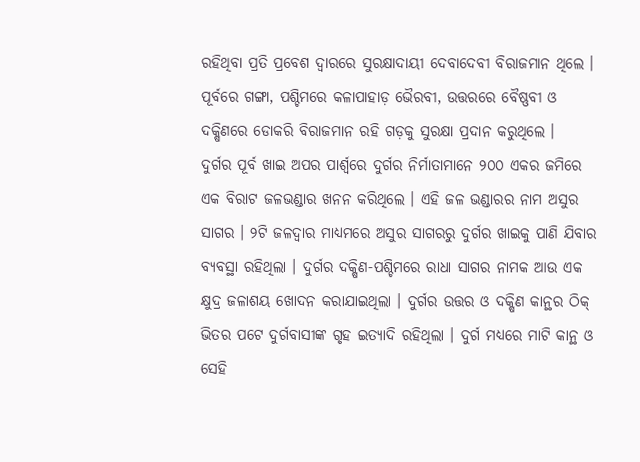ରହିଥିବା ପ୍ରତି ପ୍ରବେଶ ଦ୍ୱାରରେ ସୁରକ୍ଷାଦାୟୀ ଦେବାଦେବୀ ବିରାଜମାନ ଥିଲେ । ପୂର୍ବରେ ଗଙ୍ଗା, ପଶ୍ଚିମରେ କଳାପାହାଡ଼ ଭୈରବୀ, ଉତ୍ତରରେ ବୈଷ୍ଣବୀ ଓ ଦକ୍ଷିଣରେ ଡୋକରି ବିରାଜମାନ ରହି ଗଡ଼କୁ ସୁରକ୍ଷା ପ୍ରଦାନ କରୁଥିଲେ ।
ଦୁର୍ଗର ପୂର୍ବ ଖାଇ ଅପର ପାର୍ଶ୍ୱରେ ଦୁର୍ଗର ନିର୍ମାତାମାନେ ୨୦୦ ଏକର ଜମିରେ ଏକ ବିରାଟ ଜଳଭଣ୍ଡାର ଖନନ କରିଥିଲେ । ଏହି ଜଳ ଭଣ୍ଡାରର ନାମ ଅସୁର ସାଗର । ୨ଟି ଜଳଦ୍ୱାର ମାଧ୍ୟମରେ ଅସୁର ସାଗରରୁ ଦୁର୍ଗର ଖାଇକୁ ପାଣି ଯିବାର ବ୍ୟବସ୍ଥା ରହିଥିଲା । ଦୁର୍ଗର ଦକ୍ଷିଣ-ପଶ୍ଚିମରେ ରାଧା ସାଗର ନାମକ ଆଉ ଏକ କ୍ଷୁଦ୍ର ଜଳାଶୟ ଖୋଦନ କରାଯାଇଥିଲା । ଦୁର୍ଗର ଉତ୍ତର ଓ ଦକ୍ଷିଣ କାନ୍ଥର ଠିକ୍ ଭିତର ପଟେ ଦୁର୍ଗବାସୀଙ୍କ ଗୃହ ଇତ୍ୟାଦି ରହିଥିଲା । ଦୁର୍ଗ ମଧ୍ୟରେ ମାଟି କାନ୍ଥ ଓ ସେହି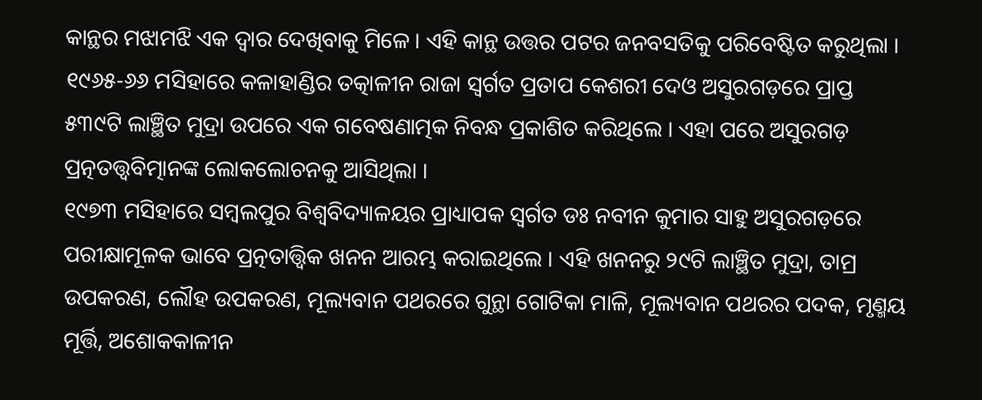କାନ୍ଥର ମଝାମଝି ଏକ ଦ୍ୱାର ଦେଖିବାକୁ ମିଳେ । ଏହି କାନ୍ଥ ଉତ୍ତର ପଟର ଜନବସତିକୁ ପରିବେଷ୍ଟିତ କରୁଥିଲା ।
୧୯୬୫-୬୬ ମସିହାରେ କଳାହାଣ୍ଡିର ତତ୍କାଳୀନ ରାଜା ସ୍ୱର୍ଗତ ପ୍ରତାପ କେଶରୀ ଦେଓ ଅସୁରଗଡ଼ରେ ପ୍ରାପ୍ତ ୫୩୯ଟି ଲାଞ୍ଛିତ ମୁଦ୍ରା ଉପରେ ଏକ ଗବେଷଣାତ୍ମକ ନିବନ୍ଧ ପ୍ରକାଶିତ କରିଥିଲେ । ଏହା ପରେ ଅସୁରଗଡ଼ ପ୍ରତ୍ନତତ୍ତ୍ୱବିତ୍ମାନଙ୍କ ଲୋକଲୋଚନକୁ ଆସିଥିଲା ।
୧୯୭୩ ମସିହାରେ ସମ୍ବଲପୁର ବିଶ୍ୱବିଦ୍ୟାଳୟର ପ୍ରାଧ୍ୟାପକ ସ୍ୱର୍ଗତ ଡଃ ନବୀନ କୁମାର ସାହୁ ଅସୁରଗଡ଼ରେ ପରୀକ୍ଷାମୂଳକ ଭାବେ ପ୍ରତ୍ନତାତ୍ତ୍ୱିକ ଖନନ ଆରମ୍ଭ କରାଇଥିଲେ । ଏହି ଖନନରୁ ୨୯ଟି ଲାଞ୍ଛିତ ମୁଦ୍ରା, ତାମ୍ର ଉପକରଣ, ଲୌହ ଉପକରଣ, ମୂଲ୍ୟବାନ ପଥରରେ ଗୁନ୍ଥା ଗୋଟିକା ମାଳି, ମୂଲ୍ୟବାନ ପଥରର ପଦକ, ମୃଣ୍ମୟ ମୂର୍ତ୍ତି, ଅଶୋକକାଳୀନ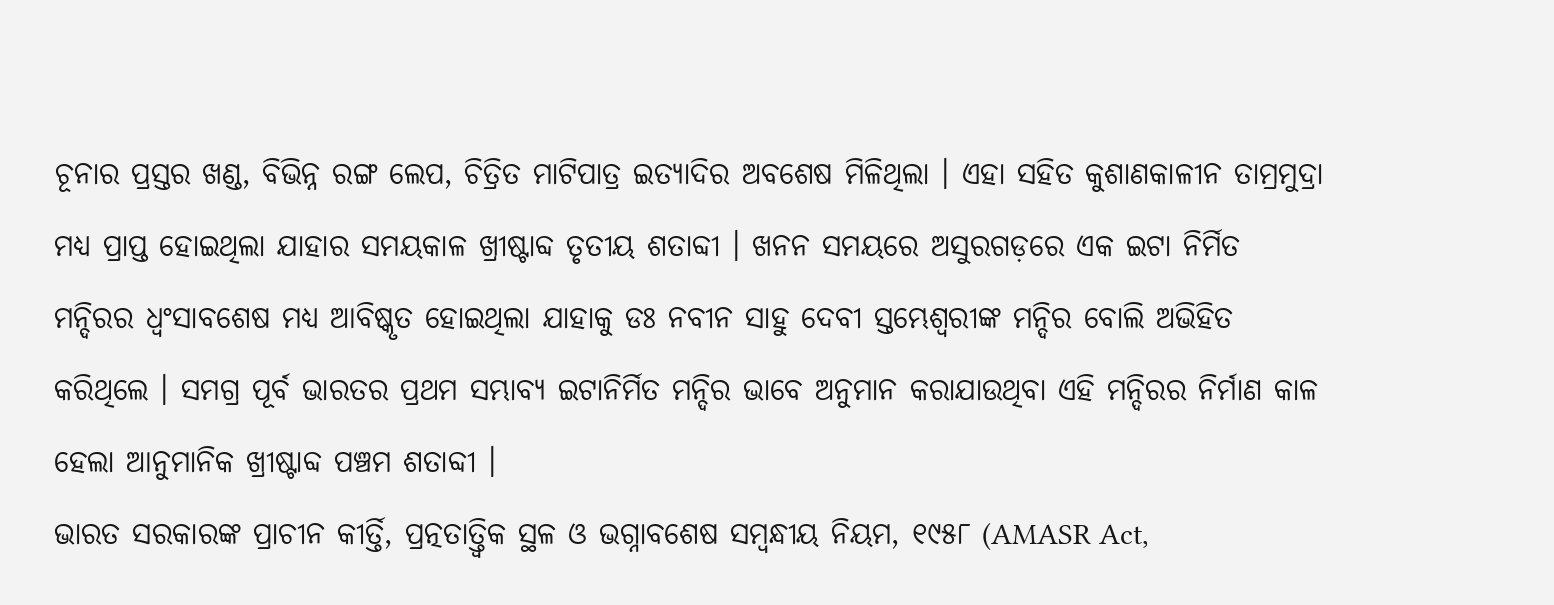ଚୂନାର ପ୍ରସ୍ତର ଖଣ୍ଡ, ବିଭିନ୍ନ ରଙ୍ଗ ଲେପ, ଚିତ୍ରିତ ମାଟିପାତ୍ର ଇତ୍ୟାଦିର ଅବଶେଷ ମିଳିଥିଲା । ଏହା ସହିତ କୁଶାଣକାଳୀନ ତାମ୍ରମୁଦ୍ରା ମଧ୍ୟ ପ୍ରାପ୍ତ ହୋଇଥିଲା ଯାହାର ସମୟକାଳ ଖ୍ରୀଷ୍ଟାବ୍ଦ ତୃତୀୟ ଶତାବ୍ଦୀ । ଖନନ ସମୟରେ ଅସୁରଗଡ଼ରେ ଏକ ଇଟା ନିର୍ମିତ ମନ୍ଦିରର ଧ୍ୱଂସାବଶେଷ ମଧ୍ୟ ଆବିଷ୍କୃତ ହୋଇଥିଲା ଯାହାକୁ ଡଃ ନବୀନ ସାହୁ ଦେବୀ ସ୍ତମ୍ଭେଶ୍ୱରୀଙ୍କ ମନ୍ଦିର ବୋଲି ଅଭିହିତ କରିଥିଲେ । ସମଗ୍ର ପୂର୍ବ ଭାରତର ପ୍ରଥମ ସମ୍ଭାବ୍ୟ ଇଟାନିର୍ମିତ ମନ୍ଦିର ଭାବେ ଅନୁମାନ କରାଯାଉଥିବା ଏହି ମନ୍ଦିରର ନିର୍ମାଣ କାଳ ହେଲା ଆନୁମାନିକ ଖ୍ରୀଷ୍ଟାବ୍ଦ ପଞ୍ଚମ ଶତାବ୍ଦୀ ।
ଭାରତ ସରକାରଙ୍କ ପ୍ରାଚୀନ କୀର୍ତ୍ତି, ପ୍ରତ୍ନତାତ୍ତ୍ୱିକ ସ୍ଥଳ ଓ ଭଗ୍ନାବଶେଷ ସମ୍ବନ୍ଧୀୟ ନିୟମ, ୧୯୫୮ (AMASR Act,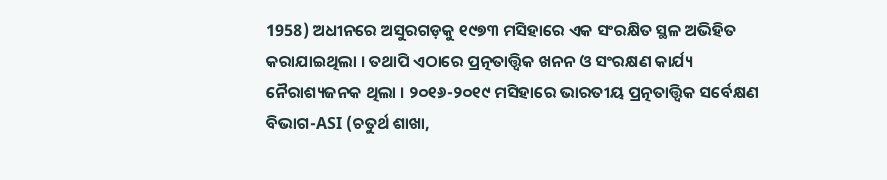1958) ଅଧୀନରେ ଅସୁରଗଡ଼କୁ ୧୯୭୩ ମସିହାରେ ଏକ ସଂରକ୍ଷିତ ସ୍ଥଳ ଅଭିହିତ କରାଯାଇଥିଲା । ତଥାପି ଏଠାରେ ପ୍ରତ୍ନତାତ୍ତ୍ୱିକ ଖନନ ଓ ସଂରକ୍ଷଣ କାର୍ଯ୍ୟ ନୈରାଶ୍ୟଜନକ ଥିଲା । ୨୦୧୬-୨୦୧୯ ମସିହାରେ ଭାରତୀୟ ପ୍ରତ୍ନତାତ୍ତ୍ୱିକ ସର୍ବେକ୍ଷଣ ବିଭାଗ-ASI (ଚତୁର୍ଥ ଶାଖା,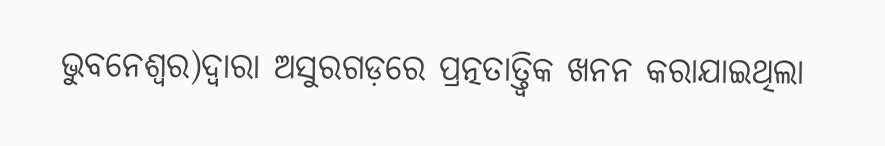ଭୁବନେଶ୍ୱର)ଦ୍ୱାରା ଅସୁରଗଡ଼ରେ ପ୍ରତ୍ନତାତ୍ତ୍ୱିକ ଖନନ କରାଯାଇଥିଲା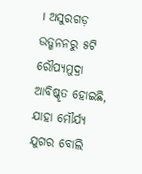। ଅସୁରଗଡ଼ ଉତ୍ଖନନରୁ ୫ଟି ରୌପ୍ୟମୁଦ୍ରା ଆବିଷ୍କୃତ ହୋଇଛି, ଯାହା ମୌର୍ଯ୍ୟ ଯୁଗର ବୋଲି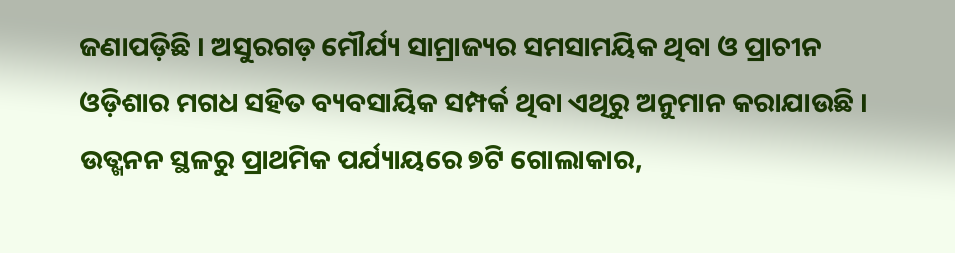ଜଣାପଡ଼ିଛି । ଅସୁରଗଡ଼ ମୌର୍ଯ୍ୟ ସାମ୍ରାଜ୍ୟର ସମସାମୟିକ ଥିବା ଓ ପ୍ରାଚୀନ ଓଡ଼ିଶାର ମଗଧ ସହିତ ବ୍ୟବସାୟିକ ସମ୍ପର୍କ ଥିବା ଏଥିରୁ ଅନୁମାନ କରାଯାଉଛି । ଉତ୍ଖନନ ସ୍ଥଳରୁ ପ୍ରାଥମିକ ପର୍ଯ୍ୟାୟରେ ୭ଟି ଗୋଲାକାର,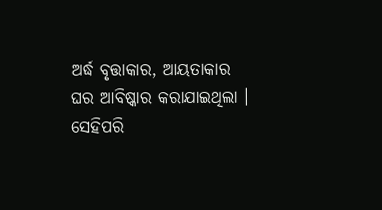ଅର୍ଦ୍ଧ ବୃତ୍ତାକାର, ଆୟତାକାର ଘର ଆବିଷ୍କାର କରାଯାଇଥିଲା । ସେହିପରି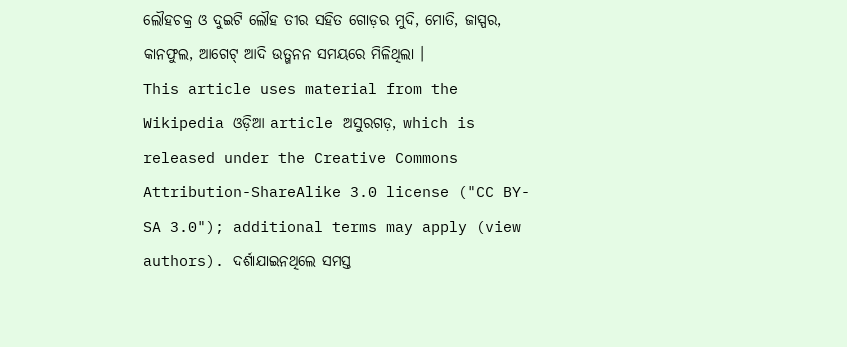ଲୌହଚକ୍ର ଓ ଦୁଇଟି ଲୌହ ତୀର ସହିତ ଗୋଡ଼ର ମୁଦି, ମୋତି, ଜାସ୍ପର, କାନଫୁଲ, ଆଗେଟ୍ ଆଦି ଉତ୍ଖନନ ସମୟରେ ମିଳିଥିଲା ।
This article uses material from the Wikipedia ଓଡ଼ିଆ article ଅସୁରଗଡ଼, which is released under the Creative Commons Attribution-ShareAlike 3.0 license ("CC BY-SA 3.0"); additional terms may apply (view authors). ଦର୍ଶାଯାଇନଥିଲେ ସମସ୍ତ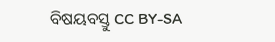ବିଷୟବସ୍ତୁ CC BY-SA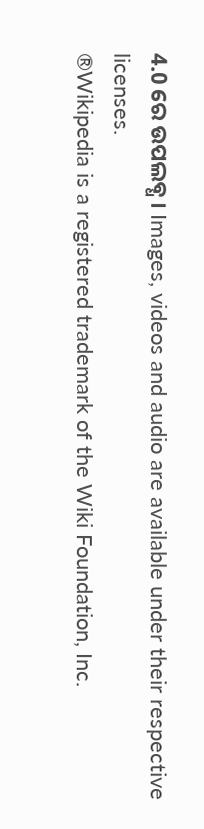4.0 ରେ ଉପଲବ୍ଧ । Images, videos and audio are available under their respective licenses.
®Wikipedia is a registered trademark of the Wiki Foundation, Inc.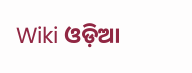Wiki ଓଡ଼ିଆ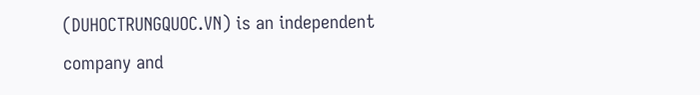(DUHOCTRUNGQUOC.VN) is an independent company and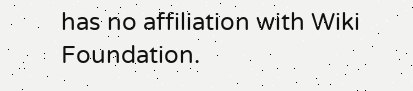has no affiliation with Wiki Foundation.